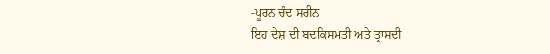-ਪੂਰਨ ਚੰਦ ਸਰੀਨ
ਇਹ ਦੇਸ਼ ਦੀ ਬਦਕਿਸਮਤੀ ਅਤੇ ਤ੍ਰਾਸਦੀ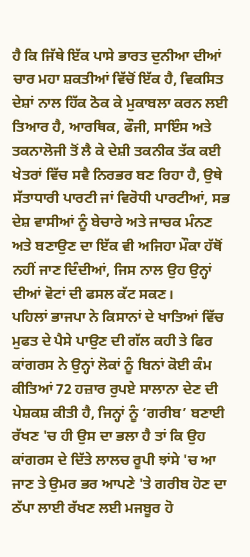ਹੈ ਕਿ ਜਿੱਥੇ ਇੱਕ ਪਾਸੇ ਭਾਰਤ ਦੁਨੀਆ ਦੀਆਂ ਚਾਰ ਮਹਾ ਸ਼ਕਤੀਆਂ ਵਿੱਚੋਂ ਇੱਕ ਹੈ, ਵਿਕਸਿਤ ਦੇਸ਼ਾਂ ਨਾਲ ਹਿੱਕ ਠੋਕ ਕੇ ਮੁਕਾਬਲਾ ਕਰਨ ਲਈ ਤਿਆਰ ਹੈ, ਆਰਥਿਕ, ਫੌਜੀ, ਸਾਇੰਸ ਅਤੇ ਤਕਨਾਲੋਜੀ ਤੋਂ ਲੈ ਕੇ ਦੇਸ਼ੀ ਤਕਨੀਕ ਤੱਕ ਕਈ ਖੇਤਰਾਂ ਵਿੱਚ ਸਵੈ ਨਿਰਭਰ ਬਣ ਰਿਹਾ ਹੈ, ਉਥੇ ਸੱਤਾਧਾਰੀ ਪਾਰਟੀ ਜਾਂ ਵਿਰੋਧੀ ਪਾਰਟੀਆਂ, ਸਭ ਦੇਸ਼ ਵਾਸੀਆਂ ਨੂੰ ਬੇਚਾਰੇ ਅਤੇ ਜਾਚਕ ਮੰਨਣ ਅਤੇ ਬਣਾਉਣ ਦਾ ਇੱਕ ਵੀ ਅਜਿਹਾ ਮੌਕਾ ਹੱਥੋਂ ਨਹੀਂ ਜਾਣ ਦਿੰਦੀਆਂ, ਜਿਸ ਨਾਲ ਉਹ ਉਨ੍ਹਾਂ ਦੀਆਂ ਵੋਟਾਂ ਦੀ ਫਸਲ ਕੱਟ ਸਕਣ।
ਪਹਿਲਾਂ ਭਾਜਪਾ ਨੇ ਕਿਸਾਨਾਂ ਦੇ ਖਾਤਿਆਂ ਵਿੱਚ ਮੁਫਤ ਦੇ ਪੈਸੇ ਪਾਉਣ ਦੀ ਗੱਲ ਕਹੀ ਤੇ ਫਿਰ ਕਾਂਗਰਸ ਨੇ ਉਨ੍ਹਾਂ ਲੋਕਾਂ ਨੂੰ ਬਿਨਾਂ ਕੋਈ ਕੰਮ ਕੀਤਿਆਂ 72 ਹਜ਼ਾਰ ਰੁਪਏ ਸਾਲਾਨਾ ਦੇਣ ਦੀ ਪੇਸ਼ਕਸ਼ ਕੀਤੀ ਹੈ, ਜਿਨ੍ਹਾਂ ਨੂੰ ‘ਗਰੀਬ’ ਬਣਾਈ ਰੱਖਣ 'ਚ ਹੀ ਉਸ ਦਾ ਭਲਾ ਹੈ ਤਾਂ ਕਿ ਉਹ ਕਾਂਗਰਸ ਦੇ ਦਿੱਤੇ ਲਾਲਚ ਰੂਪੀ ਝਾਂਸੇ 'ਚ ਆ ਜਾਣ ਤੇ ਉਮਰ ਭਰ ਆਪਣੇ 'ਤੇ ਗਰੀਬ ਹੋਣ ਦਾ ਠੱਪਾ ਲਾਈ ਰੱਖਣ ਲਈ ਮਜਬੂਰ ਹੋ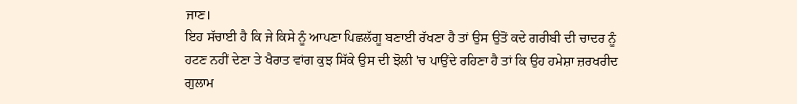ਜਾਣ।
ਇਹ ਸੱਚਾਈ ਹੈ ਕਿ ਜੇ ਕਿਸੇ ਨੂੰ ਆਪਣਾ ਪਿਛਲੱਗੂ ਬਣਾਈ ਰੱਖਣਾ ਹੈ ਤਾਂ ਉਸ ਉਤੋਂ ਕਦੇ ਗਰੀਬੀ ਦੀ ਚਾਦਰ ਨੂੰ ਹਟਣ ਨਹੀਂ ਦੇਣਾ ਤੇ ਖੈਰਾਤ ਵਾਂਗ ਕੁਝ ਸਿੱਕੇ ਉਸ ਦੀ ਝੋਲੀ 'ਚ ਪਾਉਂਦੇ ਰਹਿਣਾ ਹੈ ਤਾਂ ਕਿ ਉਹ ਹਮੇਸ਼ਾ ਜ਼ਰਖਰੀਦ ਗੁਲਾਮ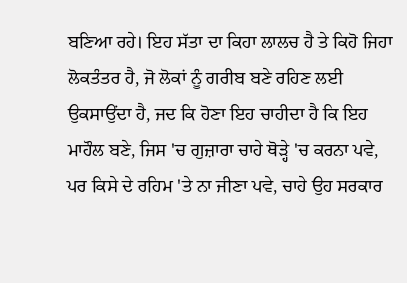ਬਣਿਆ ਰਹੇ। ਇਹ ਸੱਤਾ ਦਾ ਕਿਹਾ ਲਾਲਚ ਹੈ ਤੇ ਕਿਹੋ ਜਿਹਾ ਲੋਕਤੰਤਰ ਹੈ, ਜੋ ਲੋਕਾਂ ਨੂੰ ਗਰੀਬ ਬਣੇ ਰਹਿਣ ਲਈ ਉਕਸਾਉਂਦਾ ਹੈ, ਜਦ ਕਿ ਹੋਣਾ ਇਹ ਚਾਹੀਦਾ ਹੈ ਕਿ ਇਹ ਮਾਹੌਲ ਬਣੇ, ਜਿਸ 'ਚ ਗੁਜ਼ਾਰਾ ਚਾਹੇ ਥੋੜ੍ਹੇ 'ਚ ਕਰਨਾ ਪਵੇ, ਪਰ ਕਿਸੇ ਦੇ ਰਹਿਮ 'ਤੇ ਨਾ ਜੀਣਾ ਪਵੇ, ਚਾਹੇ ਉਹ ਸਰਕਾਰ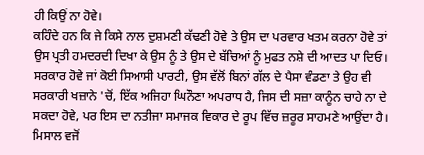ਹੀ ਕਿਉਂ ਨਾ ਹੋਵੇ।
ਕਹਿੰਦੇ ਹਨ ਕਿ ਜੇ ਕਿਸੇ ਨਾਲ ਦੁਸ਼ਮਣੀ ਕੱਢਣੀ ਹੋਵੇ ਤੇ ਉਸ ਦਾ ਪਰਵਾਰ ਖਤਮ ਕਰਨਾ ਹੋਵੇ ਤਾਂ ਉਸ ਪ੍ਰਤੀ ਹਮਦਰਦੀ ਦਿਖਾ ਕੇ ਉਸ ਨੂੰ ਤੇ ਉਸ ਦੇ ਬੱਚਿਆਂ ਨੂੰ ਮੁਫਤ ਨਸ਼ੇ ਦੀ ਆਦਤ ਪਾ ਦਿਓ। ਸਰਕਾਰ ਹੋਵੇ ਜਾਂ ਕੋਈ ਸਿਆਸੀ ਪਾਰਟੀ, ਉਸ ਵੱਲੋਂ ਬਿਨਾਂ ਗੱਲ ਦੇ ਪੈਸਾ ਵੰਡਣਾ ਤੇ ਉਹ ਵੀ ਸਰਕਾਰੀ ਖਜ਼ਾਨੇ 'ਚੋਂ, ਇੱਕ ਅਜਿਹਾ ਘਿਨੌਣਾ ਅਪਰਾਧ ਹੈ, ਜਿਸ ਦੀ ਸਜ਼ਾ ਕਾਨੂੰਨ ਚਾਹੇ ਨਾ ਦੇ ਸਕਦਾ ਹੋਵੇ, ਪਰ ਇਸ ਦਾ ਨਤੀਜਾ ਸਮਾਜਕ ਵਿਕਾਰ ਦੇ ਰੂਪ ਵਿੱਚ ਜ਼ਰੂਰ ਸਾਹਮਣੇ ਆਉਂਦਾ ਹੈ। ਮਿਸਾਲ ਵਜੋਂ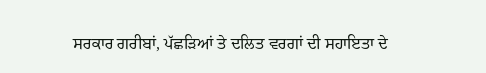ਸਰਕਾਰ ਗਰੀਬਾਂ, ਪੱਛੜਿਆਂ ਤੇ ਦਲਿਤ ਵਰਗਾਂ ਦੀ ਸਹਾਇਤਾ ਦੇ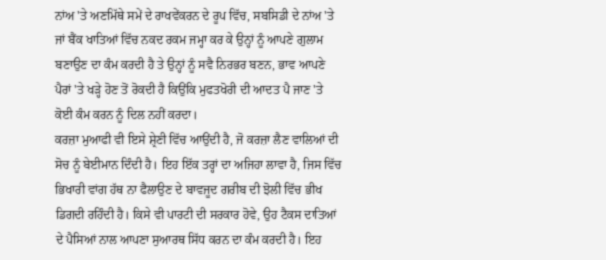ਨਾਂਅ 'ਤੇ ਅਣਮਿੱਥੇ ਸਮੇਂ ਦੇ ਰਾਖਵੇਂਕਰਨ ਦੇ ਰੂਪ ਵਿੱਚ, ਸਬਸਿਡੀ ਦੇ ਨਾਂਅ 'ਤੇ ਜਾਂ ਬੈਂਕ ਖਾਤਿਆਂ ਵਿੱਚ ਨਕਦ ਰਕਮ ਜਮ੍ਹਾ ਕਰ ਕੇ ਉਨ੍ਹਾਂ ਨੂੰ ਆਪਣੇ ਗੁਲਾਮ ਬਣਾਉਣ ਦਾ ਕੰਮ ਕਰਦੀ ਹੈ ਤੇ ਉਨ੍ਹਾਂ ਨੂੰ ਸਵੈ ਨਿਰਭਰ ਬਣਨ, ਭਾਵ ਆਪਣੇ ਪੈਰਾਂ 'ਤੇ ਖੜ੍ਹੇ ਹੋਣ ਤੋਂ ਰੋਕਦੀ ਹੈ ਕਿਉਂਕਿ ਮੁਫਤਖੋਰੀ ਦੀ ਆਦਤ ਪੈ ਜਾਣ 'ਤੇ ਕੋਈ ਕੰਮ ਕਰਨ ਨੂੰ ਦਿਲ ਨਹੀਂ ਕਰਦਾ।
ਕਰਜ਼ਾ ਮੁਆਫੀ ਵੀ ਇਸੇ ਸ਼੍ਰੇਣੀ ਵਿੱਚ ਆਉਂਦੀ ਹੈ, ਜੋ ਕਰਜ਼ਾ ਲੈਣ ਵਾਲਿਆਂ ਦੀ ਸੋਚ ਨੂੰ ਬੇਈਮਾਨ ਦਿੰਦੀ ਹੈ। ਇਹ ਇੱਕ ਤਰ੍ਹਾਂ ਦਾ ਅਜਿਹਾ ਲਾਵਾ ਹੈ, ਜਿਸ ਵਿੱਚ ਭਿਖਾਰੀ ਵਾਂਗ ਹੱਥ ਨਾ ਫੈਲਾਉਣ ਦੇ ਬਾਵਜੂਦ ਗਰੀਬ ਦੀ ਝੋਲੀ ਵਿੱਚ ਭੀਖ ਡਿਗਦੀ ਰਹਿੰਦੀ ਹੈ। ਕਿਸੇ ਵੀ ਪਾਰਟੀ ਦੀ ਸਰਕਾਰ ਹੋਵੇ, ਉਹ ਟੈਕਸ ਦਾਤਿਆਂ ਦੇ ਪੈਸਿਆਂ ਨਾਲ ਆਪਣਾ ਸੁਆਰਥ ਸਿੱਧ ਕਰਨ ਦਾ ਕੰਮ ਕਰਦੀ ਹੈ। ਇਹ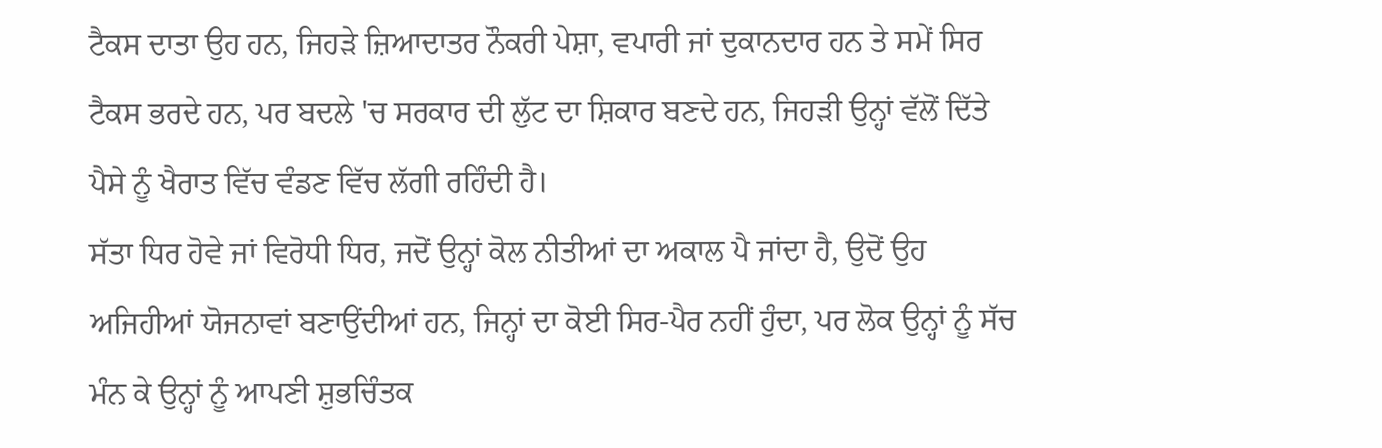ਟੈਕਸ ਦਾਤਾ ਉਹ ਹਨ, ਜਿਹੜੇ ਜ਼ਿਆਦਾਤਰ ਨੌਕਰੀ ਪੇਸ਼ਾ, ਵਪਾਰੀ ਜਾਂ ਦੁਕਾਨਦਾਰ ਹਨ ਤੇ ਸਮੇਂ ਸਿਰ ਟੈਕਸ ਭਰਦੇ ਹਨ, ਪਰ ਬਦਲੇ 'ਚ ਸਰਕਾਰ ਦੀ ਲੁੱਟ ਦਾ ਸ਼ਿਕਾਰ ਬਣਦੇ ਹਨ, ਜਿਹੜੀ ਉਨ੍ਹਾਂ ਵੱਲੋਂ ਦਿੱਤੇ ਪੈਸੇ ਨੂੰ ਖੈਰਾਤ ਵਿੱਚ ਵੰਡਣ ਵਿੱਚ ਲੱਗੀ ਰਹਿੰਦੀ ਹੈ।
ਸੱਤਾ ਧਿਰ ਹੋਵੇ ਜਾਂ ਵਿਰੋਧੀ ਧਿਰ, ਜਦੋਂ ਉਨ੍ਹਾਂ ਕੋਲ ਨੀਤੀਆਂ ਦਾ ਅਕਾਲ ਪੈ ਜਾਂਦਾ ਹੈ, ਉਦੋਂ ਉਹ ਅਜਿਹੀਆਂ ਯੋਜਨਾਵਾਂ ਬਣਾਉਂਦੀਆਂ ਹਨ, ਜਿਨ੍ਹਾਂ ਦਾ ਕੋਈ ਸਿਰ-ਪੈਰ ਨਹੀਂ ਹੁੰਦਾ, ਪਰ ਲੋਕ ਉਨ੍ਹਾਂ ਨੂੰ ਸੱਚ ਮੰਨ ਕੇ ਉਨ੍ਹਾਂ ਨੂੰ ਆਪਣੀ ਸ਼ੁਭਚਿੰਤਕ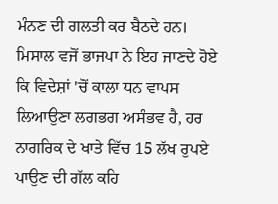ਮੰਨਣ ਦੀ ਗਲਤੀ ਕਰ ਬੈਠਦੇ ਹਨ। ਮਿਸਾਲ ਵਜੋਂ ਭਾਜਪਾ ਨੇ ਇਹ ਜਾਣਦੇ ਹੋਏ ਕਿ ਵਿਦੇਸ਼ਾਂ 'ਚੋਂ ਕਾਲਾ ਧਨ ਵਾਪਸ ਲਿਆਉਣਾ ਲਗਭਗ ਅਸੰਭਵ ਹੈ, ਹਰ ਨਾਗਰਿਕ ਦੇ ਖਾਤੇ ਵਿੱਚ 15 ਲੱਖ ਰੁਪਏ ਪਾਉਣ ਦੀ ਗੱਲ ਕਹਿ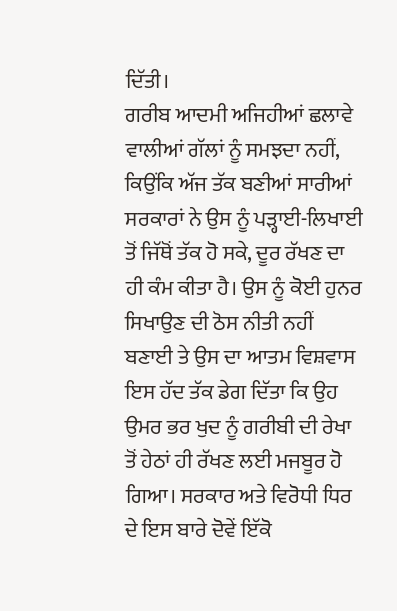ਦਿੱਤੀ।
ਗਰੀਬ ਆਦਮੀ ਅਜਿਹੀਆਂ ਛਲਾਵੇ ਵਾਲੀਆਂ ਗੱਲਾਂ ਨੂੰ ਸਮਝਦਾ ਨਹੀਂ, ਕਿਉਂਕਿ ਅੱਜ ਤੱਕ ਬਣੀਆਂ ਸਾਰੀਆਂ ਸਰਕਾਰਾਂ ਨੇ ਉਸ ਨੂੰ ਪੜ੍ਹਾਈ-ਲਿਖਾਈ ਤੋਂ ਜਿੱਥੋਂ ਤੱਕ ਹੋ ਸਕੇ, ਦੂਰ ਰੱਖਣ ਦਾ ਹੀ ਕੰਮ ਕੀਤਾ ਹੈ। ਉਸ ਨੂੰ ਕੋਈ ਹੁਨਰ ਸਿਖਾਉਣ ਦੀ ਠੋਸ ਨੀਤੀ ਨਹੀਂ ਬਣਾਈ ਤੇ ਉਸ ਦਾ ਆਤਮ ਵਿਸ਼ਵਾਸ ਇਸ ਹੱਦ ਤੱਕ ਡੇਗ ਦਿੱਤਾ ਕਿ ਉਹ ਉਮਰ ਭਰ ਖੁਦ ਨੂੰ ਗਰੀਬੀ ਦੀ ਰੇਖਾ ਤੋਂ ਹੇਠਾਂ ਹੀ ਰੱਖਣ ਲਈ ਮਜਬੂਰ ਹੋ ਗਿਆ। ਸਰਕਾਰ ਅਤੇ ਵਿਰੋਧੀ ਧਿਰ ਦੇ ਇਸ ਬਾਰੇ ਦੋਵੇਂ ਇੱਕੋ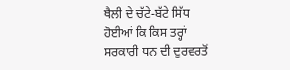ਥੈਲੀ ਦੇ ਚੱਟੇ-ਬੱਟੇ ਸਿੱਧ ਹੋਈਆਂ ਕਿ ਕਿਸ ਤਰ੍ਹਾਂ ਸਰਕਾਰੀ ਧਨ ਦੀ ਦੁਰਵਰਤੋਂ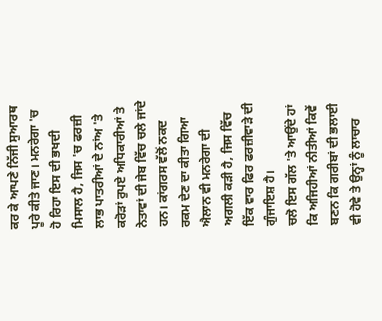ਕਰ ਕੇ ਆਪਣੇ ਨਿੱਜੀ ਸੁਆਰਥ ਪੂਰੇ ਕੀਤੇ ਜਾਣ। ਮਨਰੇਗਾ 'ਚ ਹੋ ਰਿਹਾ ਇਸ ਦੀ ਭਖਦੀ ਮਿਸਾਲ ਹੈ, ਜਿਸ 'ਚ ਫਰਜ਼ੀ ਲਾਭ ਪਾਤਰੀਆਂ ਦੇ ਨਾਂਅ 'ਤੇ ਕਰੋੜਾਂ ਰੁਪਏ ਅਧਿਕਾਰੀਆਂ ਤੇ ਨੇਤਾਵਾਂ ਦੀ ਜੇਬ ਵਿੱਚ ਚਲੇ ਜਾਂਦੇ ਹਨ। ਕਾਂਗਰਸ ਵੱਲੋਂ ਨਕਦ ਰਕਮ ਦੇਣ ਦਾ ਕੀਤਾ ਗਿਆ ਐਲਾਨ ਵੀ ਮਨਰੇਗਾ ਦੀ ਅਗਲੀ ਕੜੀ ਹੈ, ਜਿਸ ਵਿੱਚ ਇੱਕ ਵਾਰ ਫਿਰ ਫਰਜ਼ੀਵਾੜੇ ਦੀ ਗੁੰਜਾਇਸ਼ ਹੈ।
ਚਲੋ ਇਸ ਗੱਲ 'ਤੇ ਆਉਂਦੇ ਹਾਂ ਕਿ ਅਜਿਹੀਆਂ ਨੀਤੀਆਂ ਕਿਵੇਂ ਬਣਨ ਕਿ ਗਰੀਬਾਂ ਦੀ ਭਲਾਈ ਵੀ ਹੋਵੇ ਤੇ ਉਨ੍ਹਾਂ ਨੂੰ ਲਾਚਾਰ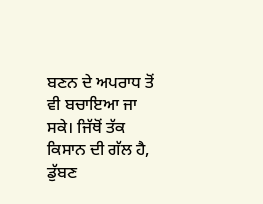ਬਣਨ ਦੇ ਅਪਰਾਧ ਤੋਂ ਵੀ ਬਚਾਇਆ ਜਾ ਸਕੇ। ਜਿੱਥੋਂ ਤੱਕ ਕਿਸਾਨ ਦੀ ਗੱਲ ਹੈ, ਡੁੱਬਣ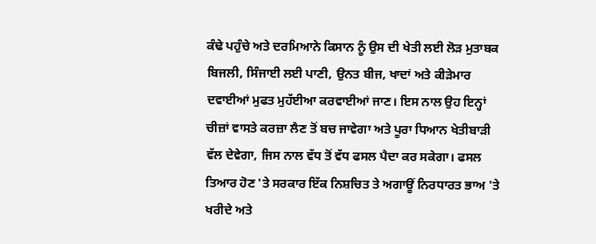ਕੰਢੇ ਪਹੁੰਚੇ ਅਤੇ ਦਰਮਿਆਨੇ ਕਿਸਾਨ ਨੂੰ ਉਸ ਦੀ ਖੇਤੀ ਲਈ ਲੋੜ ਮੁਤਾਬਕ ਬਿਜਲੀ, ਸਿੰਜਾਈ ਲਈ ਪਾਣੀ, ਉਨਤ ਬੀਜ, ਖਾਦਾਂ ਅਤੇ ਕੀੜੇਮਾਰ ਦਵਾਈਆਂ ਮੁਫਤ ਮੁਹੱਈਆ ਕਰਵਾਈਆਂ ਜਾਣ। ਇਸ ਨਾਲ ਉਹ ਇਨ੍ਹਾਂ ਚੀਜ਼ਾਂ ਵਾਸਤੇ ਕਰਜ਼ਾ ਲੈਣ ਤੋਂ ਬਚ ਜਾਵੇਗਾ ਅਤੇ ਪੂਰਾ ਧਿਆਨ ਖੇਤੀਬਾੜੀ ਵੱਲ ਦੇਵੇਗਾ, ਜਿਸ ਨਾਲ ਵੱਧ ਤੋਂ ਵੱਧ ਫਸਲ ਪੈਦਾ ਕਰ ਸਕੇਗਾ। ਫਸਲ ਤਿਆਰ ਹੋਣ 'ਤੇ ਸਰਕਾਰ ਇੱਕ ਨਿਸ਼ਚਿਤ ਤੇ ਅਗਾਊਂ ਨਿਰਧਾਰਤ ਭਾਅ 'ਤੇ ਖਰੀਦੇ ਅਤੇ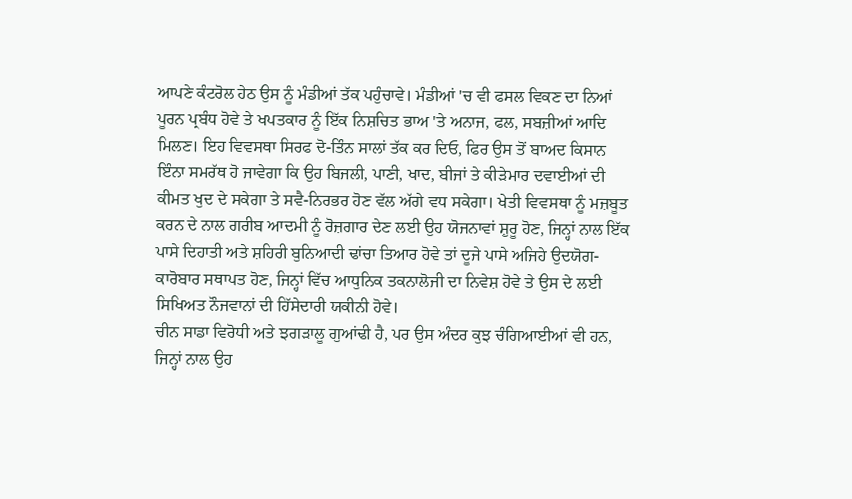ਆਪਣੇ ਕੰਟਰੋਲ ਹੇਠ ਉਸ ਨੂੰ ਮੰਡੀਆਂ ਤੱਕ ਪਹੁੰਚਾਵੇ। ਮੰਡੀਆਂ 'ਚ ਵੀ ਫਸਲ ਵਿਕਣ ਦਾ ਨਿਆਂ ਪੂਰਨ ਪ੍ਰਬੰਧ ਹੋਵੇ ਤੇ ਖਪਤਕਾਰ ਨੂੰ ਇੱਕ ਨਿਸ਼ਚਿਤ ਭਾਅ 'ਤੇ ਅਨਾਜ, ਫਲ, ਸਬਜ਼ੀਆਂ ਆਦਿ ਮਿਲਣ। ਇਹ ਵਿਵਸਥਾ ਸਿਰਫ ਦੋ-ਤਿੰਨ ਸਾਲਾਂ ਤੱਕ ਕਰ ਦਿਓ, ਫਿਰ ਉਸ ਤੋਂ ਬਾਅਦ ਕਿਸਾਨ ਇੰਨਾ ਸਮਰੱਥ ਹੋ ਜਾਵੇਗਾ ਕਿ ਉਹ ਬਿਜਲੀ, ਪਾਣੀ, ਖਾਦ, ਬੀਜਾਂ ਤੇ ਕੀੜੇਮਾਰ ਦਵਾਈਆਂ ਦੀ ਕੀਮਤ ਖੁਦ ਦੇ ਸਕੇਗਾ ਤੇ ਸਵੈ-ਨਿਰਭਰ ਹੋਣ ਵੱਲ ਅੱਗੇ ਵਧ ਸਕੇਗਾ। ਖੇਤੀ ਵਿਵਸਥਾ ਨੂੰ ਮਜ਼ਬੂਤ ਕਰਨ ਦੇ ਨਾਲ ਗਰੀਬ ਆਦਮੀ ਨੂੰ ਰੋਜ਼ਗਾਰ ਦੇਣ ਲਈ ਉਹ ਯੋਜਨਾਵਾਂ ਸ਼ੁਰੂ ਹੋਣ, ਜਿਨ੍ਹਾਂ ਨਾਲ ਇੱਕ ਪਾਸੇ ਦਿਹਾਤੀ ਅਤੇ ਸ਼ਹਿਰੀ ਬੁਨਿਆਦੀ ਢਾਂਚਾ ਤਿਆਰ ਹੋਵੇ ਤਾਂ ਦੂਜੇ ਪਾਸੇ ਅਜਿਹੇ ਉਦਯੋਗ-ਕਾਰੋਬਾਰ ਸਥਾਪਤ ਹੋਣ, ਜਿਨ੍ਹਾਂ ਵਿੱਚ ਆਧੁਨਿਕ ਤਕਨਾਲੋਜੀ ਦਾ ਨਿਵੇਸ਼ ਹੋਵੇ ਤੇ ਉਸ ਦੇ ਲਈ ਸਿਖਿਅਤ ਨੌਜਵਾਨਾਂ ਦੀ ਹਿੱਸੇਦਾਰੀ ਯਕੀਨੀ ਹੋਵੇ।
ਚੀਨ ਸਾਡਾ ਵਿਰੋਧੀ ਅਤੇ ਝਗੜਾਲੂ ਗੁਆਂਢੀ ਹੈ, ਪਰ ਉਸ ਅੰਦਰ ਕੁਝ ਚੰਗਿਆਈਆਂ ਵੀ ਹਨ, ਜਿਨ੍ਹਾਂ ਨਾਲ ਉਹ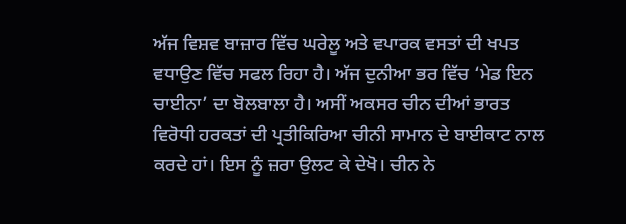ਅੱਜ ਵਿਸ਼ਵ ਬਾਜ਼ਾਰ ਵਿੱਚ ਘਰੇਲੂ ਅਤੇ ਵਪਾਰਕ ਵਸਤਾਂ ਦੀ ਖਪਤ ਵਧਾਉਣ ਵਿੱਚ ਸਫਲ ਰਿਹਾ ਹੈ। ਅੱਜ ਦੁਨੀਆ ਭਰ ਵਿੱਚ ‘ਮੇਡ ਇਨ ਚਾਈਨਾ’ ਦਾ ਬੋਲਬਾਲਾ ਹੈ। ਅਸੀਂ ਅਕਸਰ ਚੀਨ ਦੀਆਂ ਭਾਰਤ ਵਿਰੋਧੀ ਹਰਕਤਾਂ ਦੀ ਪ੍ਰਤੀਕਿਰਿਆ ਚੀਨੀ ਸਾਮਾਨ ਦੇ ਬਾਈਕਾਟ ਨਾਲ ਕਰਦੇ ਹਾਂ। ਇਸ ਨੂੰ ਜ਼ਰਾ ਉਲਟ ਕੇ ਦੇਖੋ। ਚੀਨ ਨੇ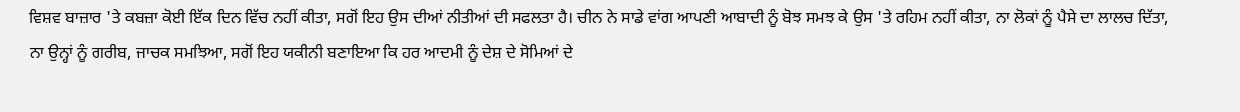ਵਿਸ਼ਵ ਬਾਜ਼ਾਰ 'ਤੇ ਕਬਜ਼ਾ ਕੋਈ ਇੱਕ ਦਿਨ ਵਿੱਚ ਨਹੀਂ ਕੀਤਾ, ਸਗੋਂ ਇਹ ਉਸ ਦੀਆਂ ਨੀਤੀਆਂ ਦੀ ਸਫਲਤਾ ਹੈ। ਚੀਨ ਨੇ ਸਾਡੇ ਵਾਂਗ ਆਪਣੀ ਆਬਾਦੀ ਨੂੰ ਬੋਝ ਸਮਝ ਕੇ ਉਸ 'ਤੇ ਰਹਿਮ ਨਹੀਂ ਕੀਤਾ, ਨਾ ਲੋਕਾਂ ਨੂੰ ਪੈਸੇ ਦਾ ਲਾਲਚ ਦਿੱਤਾ, ਨਾ ਉਨ੍ਹਾਂ ਨੂੰ ਗਰੀਬ, ਜਾਚਕ ਸਮਝਿਆ, ਸਗੋਂ ਇਹ ਯਕੀਨੀ ਬਣਾਇਆ ਕਿ ਹਰ ਆਦਮੀ ਨੂੰ ਦੇਸ਼ ਦੇ ਸੋਮਿਆਂ ਦੇ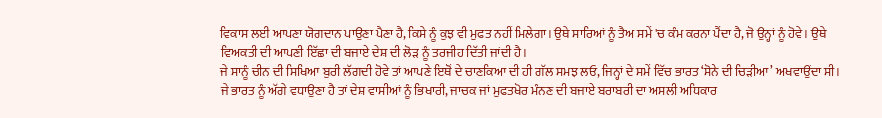ਵਿਕਾਸ ਲਈ ਆਪਣਾ ਯੋਗਦਾਨ ਪਾਉਣਾ ਪੈਣਾ ਹੈ, ਕਿਸੇ ਨੂੰ ਕੁਝ ਵੀ ਮੁਫਤ ਨਹੀਂ ਮਿਲੇਗਾ। ਉਥੇ ਸਾਰਿਆਂ ਨੂੰ ਤੈਅ ਸਮੇਂ 'ਚ ਕੰਮ ਕਰਨਾ ਪੈਂਦਾ ਹੈ, ਜੋ ਉਨ੍ਹਾਂ ਨੂੰ ਹੋਵੇ। ਉਥੇ ਵਿਅਕਤੀ ਦੀ ਆਪਣੀ ਇੱਛਾ ਦੀ ਬਜਾਏ ਦੇਸ਼ ਦੀ ਲੋੜ ਨੂੰ ਤਰਜੀਹ ਦਿੱਤੀ ਜਾਂਦੀ ਹੈ।
ਜੇ ਸਾਨੂੰ ਚੀਨ ਦੀ ਸਿਖਿਆ ਬੁਰੀ ਲੱਗਦੀ ਹੋਵੇ ਤਾਂ ਆਪਣੇ ਇਥੋਂ ਦੇ ਚਾਣਕਿਆ ਦੀ ਹੀ ਗੱਲ ਸਮਝ ਲਓ, ਜਿਨ੍ਹਾਂ ਦੇ ਸਮੇਂ ਵਿੱਚ ਭਾਰਤ ‘ਸੋਨੇ ਦੀ ਚਿੜੀਆ’ ਅਖਵਾਉਂਦਾ ਸੀ। ਜੇ ਭਾਰਤ ਨੂੰ ਅੱਗੇ ਵਧਾਉਣਾ ਹੈ ਤਾਂ ਦੇਸ਼ ਵਾਸੀਆਂ ਨੂੰ ਭਿਖਾਰੀ, ਜਾਚਕ ਜਾਂ ਮੁਫਤਖੋਰ ਮੰਨਣ ਦੀ ਬਜਾਏ ਬਰਾਬਰੀ ਦਾ ਅਸਲੀ ਅਧਿਕਾਰ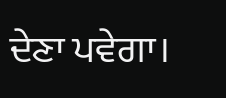ਦੇਣਾ ਪਵੇਗਾ।